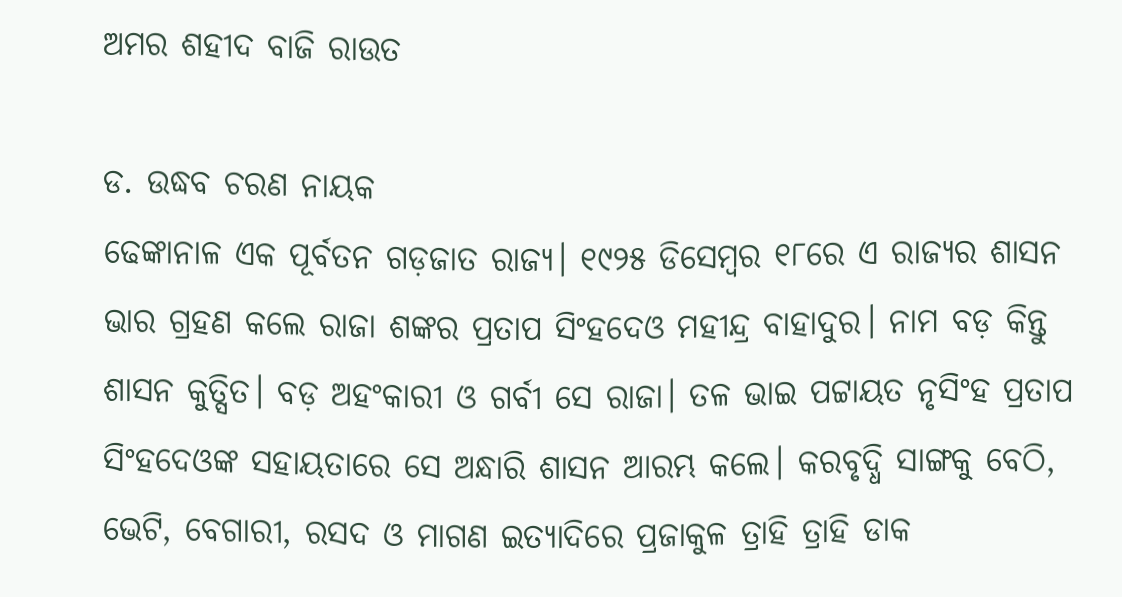ଅମର ଶହୀଦ ବାଜି ରାଉତ

ଡ. ଉଦ୍ଧବ ଚରଣ ନାୟକ
ଢେଙ୍କାନାଳ ଏକ ପୂର୍ବତନ ଗଡ଼ଜାତ ରାଜ୍ୟ। ୧୯୨୫ ଡିସେମ୍ବର ୧୮ରେ ଏ ରାଜ୍ୟର ଶାସନ ଭାର ଗ୍ରହଣ କଲେ ରାଜା ଶଙ୍କର ପ୍ରତାପ ସିଂହଦେଓ ମହୀନ୍ଦ୍ର ବାହାଦୁର। ନାମ ବଡ଼ କିନ୍ତୁ ଶାସନ କୁତ୍ସିତ। ବଡ଼ ଅହଂକାରୀ ଓ ଗର୍ବୀ ସେ ରାଜା। ତଳ ଭାଇ ପଟ୍ଟାୟତ ନୃସିଂହ ପ୍ରତାପ ସିଂହଦେଓଙ୍କ ସହାୟତାରେ ସେ ଅନ୍ଧାରି ଶାସନ ଆରମ୍ଭ କଲେ। କରବୃଦ୍ଧି ସାଙ୍ଗକୁ ବେଠି, ଭେଟି, ବେଗାରୀ, ରସଦ ଓ ମାଗଣ ଇତ୍ୟାଦିରେ ପ୍ରଜାକୁଳ ତ୍ରାହି ତ୍ରାହି ଡାକ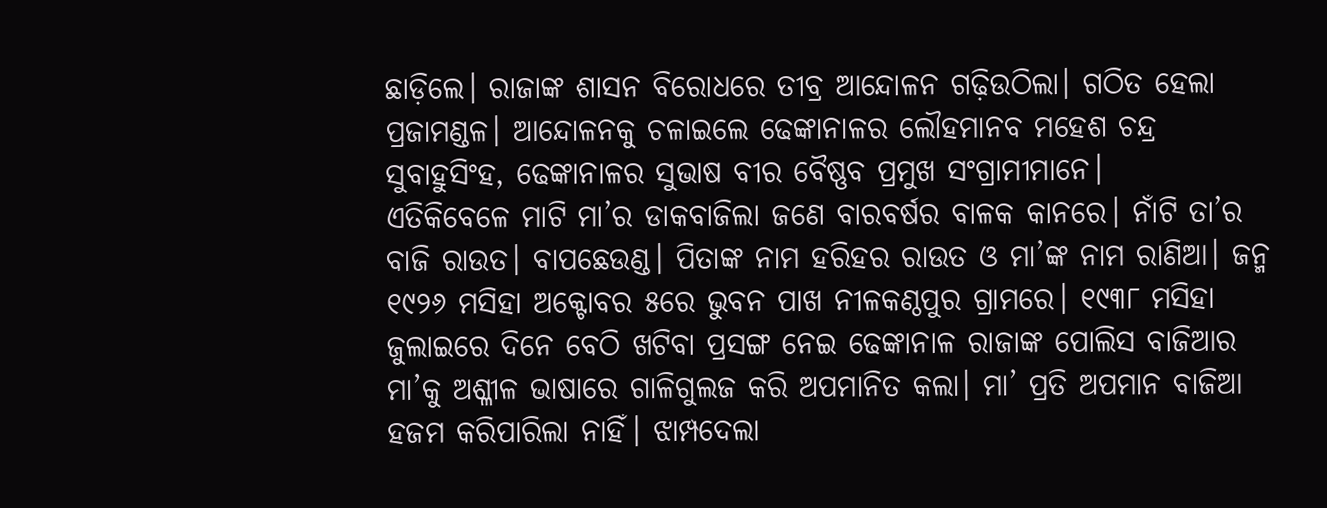ଛାଡ଼ିଲେ। ରାଜାଙ୍କ ଶାସନ ବିରୋଧରେ ତୀବ୍ର ଆନ୍ଦୋଳନ ଗଢ଼ିଉଠିଲା। ଗଠିତ ହେଲା ପ୍ରଜାମଣ୍ଡଳ। ଆନ୍ଦୋଳନକୁ ଚଳାଇଲେ ଢେଙ୍କାନାଳର ଲୌହମାନବ ମହେଶ ଚନ୍ଦ୍ର ସୁବାହୁସିଂହ, ଢେଙ୍କାନାଳର ସୁଭାଷ ବୀର ବୈଷ୍ଣବ ପ୍ରମୁଖ ସଂଗ୍ରାମୀମାନେ।
ଏତିକିବେଳେ ମାଟି ମା’ର ଡାକବାଜିଲା ଜଣେ ବାରବର୍ଷର ବାଳକ କାନରେ। ନାଁଟି ତା’ର ବାଜି ରାଉତ। ବାପଛେଉଣ୍ଡ। ପିତାଙ୍କ ନାମ ହରିହର ରାଉତ ଓ ମା’ଙ୍କ ନାମ ରାଣିଆ। ଜନ୍ମ ୧୯୨୬ ମସିହା ଅକ୍ଟୋବର ୫ରେ ଭୁବନ ପାଖ ନୀଳକଣ୍ଠପୁର ଗ୍ରାମରେ। ୧୯୩୮ ମସିହା ଜୁଲାଇରେ ଦିନେ ବେଠି ଖଟିବା ପ୍ରସଙ୍ଗ ନେଇ ଢେଙ୍କାନାଳ ରାଜାଙ୍କ ପୋଲିସ ବାଜିଆର ମା’କୁ ଅଶ୍ଳୀଳ ଭାଷାରେ ଗାଳିଗୁଲଜ କରି ଅପମାନିତ କଲା। ମା’ ପ୍ରତି ଅପମାନ ବାଜିଆ ହଜମ କରିପାରିଲା ନାହିଁ। ଝାମ୍ପଦେଲା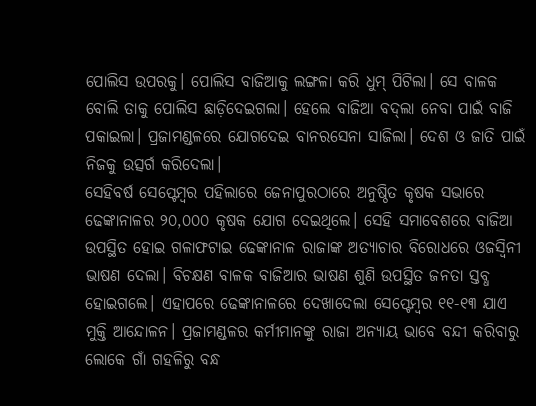ପୋଲିସ ଉପରକୁ। ପୋଲିସ ବାଜିଆକୁ ଲଙ୍ଗଳା କରି ଧୁମ୍‌ ପିଟିଲା। ସେ ବାଳକ ବୋଲି ତାକୁ ପୋଲିସ ଛାଡ଼ିଦେଇଗଲା। ହେଲେ ବାଜିଆ ବଦ୍‌ଲା ନେବା ପାଇଁ ବାଜି ପକାଇଲା। ପ୍ରଜାମଣ୍ଡଳରେ ଯୋଗଦେଇ ବାନରସେନା ସାଜିଲା। ଦେଶ ଓ ଜାତି ପାଇଁ ନିଜକୁ ଉତ୍ସର୍ଗ କରିଦେଲା।
ସେହିବର୍ଷ ସେପ୍ଟେମ୍ବର ପହିଲାରେ ଜେନାପୁରଠାରେ ଅନୁଷ୍ଠିତ କୃଷକ ସଭାରେ ଢେଙ୍କାନାଳର ୨୦,୦୦୦ କୃଷକ ଯୋଗ ଦେଇଥିଲେ। ସେହି ସମାବେଶରେ ବାଜିଆ ଉପସ୍ଥିତ ହୋଇ ଗଳାଫଟାଇ ଢେଙ୍କାନାଳ ରାଜାଙ୍କ ଅତ୍ୟାଚାର ବିରୋଧରେ ଓଜସ୍ବିନୀ ଭାଷଣ ଦେଲା। ବିଚକ୍ଷଣ ବାଳକ ବାଜିଆର ଭାଷଣ ଶୁଣି ଉପସ୍ଥିତ ଜନତା ସ୍ତବ୍ଧ ହୋଇଗଲେ। ଏହାପରେ ଢେଙ୍କାନାଳରେ ଦେଖାଦେଲା ସେପ୍ଟେମ୍ବର ୧୧-୧୩ ଯାଏ ମୁକ୍ତି ଆନ୍ଦୋଳନ। ପ୍ରଜାମଣ୍ଡଳର କର୍ମୀମାନଙ୍କୁ ରାଜା ଅନ୍ୟାୟ ଭାବେ ବନ୍ଦୀ କରିବାରୁ ଲୋକେ ଗାଁ ଗହଳିରୁ ବନ୍ଧ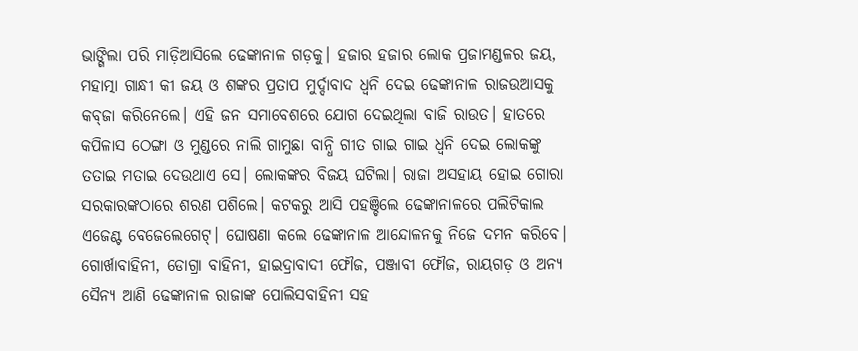ଭାଙ୍ଗିଲା ପରି ମାଡ଼ିଆସିଲେ ଢେଙ୍କାନାଳ ଗଡ଼କୁ। ହଜାର ହଜାର ଲୋକ ପ୍ରଜାମଣ୍ଡଳର ଜୟ, ମହାତ୍ମା ଗାନ୍ଧୀ କୀ ଜୟ ଓ ଶଙ୍କର ପ୍ରତାପ ମୁର୍ଦ୍ଦାବାଦ ଧ୍ୱନି ଦେଇ ଢେଙ୍କାନାଳ ରାଜଉଆସକୁ କବ୍‌ଜା କରିନେଲେ। ଏହି ଜନ ସମାବେଶରେ ଯୋଗ ଦେଇଥିଲା ବାଜି ରାଉତ। ହାତରେ କପିଳାସ ଠେଙ୍ଗା ଓ ମୁଣ୍ଡରେ ନାଲି ଗାମୁଛା ବାନ୍ଧି ଗୀତ ଗାଇ ଗାଇ ଧ୍ୱନି ଦେଇ ଲୋକଙ୍କୁ ତତାଇ ମତାଇ ଦେଉଥାଏ ସେ। ଲୋକଙ୍କର ବିଜୟ ଘଟିଲା। ରାଜା ଅସହାୟ ହୋଇ ଗୋରା ସରକାରଙ୍କଠାରେ ଶରଣ ପଶିଲେ। କଟକରୁ ଆସି ପହଞ୍ଚିଲେ ଢେଙ୍କାନାଳରେ ପଲିଟିକାଲ ଏଜେଣ୍ଟ ବେଜେଲେଗେଟ୍‌। ଘୋଷଣା କଲେ ଢେଙ୍କାନାଳ ଆନ୍ଦୋଳନକୁ ନିଜେ ଦମନ କରିବେ। ଗୋର୍ଖାବାହିନୀ, ଡୋଗ୍ରା ବାହିନୀ, ହାଇଦ୍ରାବାଦୀ ଫୌଜ, ପଞ୍ଜାବୀ ଫୌଜ, ରାୟଗଡ଼ ଓ ଅନ୍ୟ ସୈନ୍ୟ ଆଣି ଢେଙ୍କାନାଳ ରାଜାଙ୍କ ପୋଲିସବାହିନୀ ସହ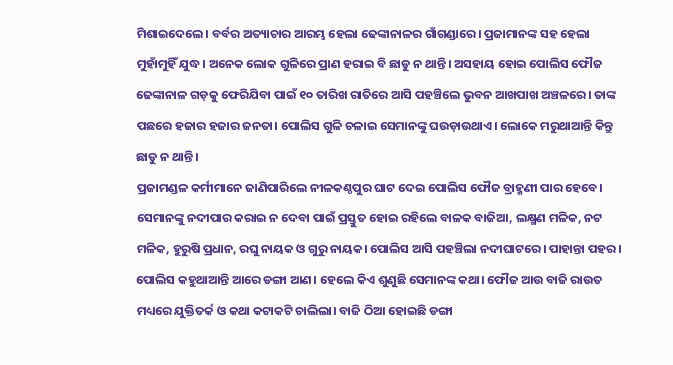ମିଶାଇଦେଲେ। ବର୍ବର ଅତ୍ୟାଚାର ଆରମ୍ଭ ହେଲା ଢେଙ୍କାନାଳର ଗାଁଗଣ୍ଡାରେ। ପ୍ରଜାମାନଙ୍କ ସହ ହେଲା ମୁହାଁମୁହିଁ ଯୁଦ୍ଧ। ଅନେକ ଲୋକ ଗୁଳିରେ ପ୍ରାଣ ହରାଇ ବି ଛାଡୁ ନ ଥାନ୍ତି। ଅସହାୟ ହୋଇ ପୋଲିସ ଫୌଜ ଢେଙ୍କାନାଳ ଗଡ଼କୁ ଫେରିଯିବା ପାଇଁ ୧୦ ତାରିଖ ରାତିରେ ଆସି ପହଞ୍ଚିଲେ ଭୁବନ ଆଖପାଖ ଅଞ୍ଚଳରେ। ତାଙ୍କ ପଛରେ ହଜାର ହଜାର ଜନତା। ପୋଲିସ ଗୁଳି ଚଳାଇ ସେମାନଙ୍କୁ ଘଉଡ଼ାଉଥାଏ। ଲୋକେ ମରୁଥାଆନ୍ତି କିନ୍ତୁ ଛାଡୁ ନ ଥାନ୍ତି।
ପ୍ରଜାମଣ୍ଡଳ କର୍ମୀମାନେ ଜାଣିପାରିଲେ ନୀଳକଣ୍ଠପୁର ଘାଟ ଦେଇ ପୋଲିସ ଫୌଜ ବ୍ରାହ୍ମଣୀ ପାର ହେବେ। ସେମାନଙ୍କୁ ନଦୀପାର କରାଇ ନ ଦେବା ପାଇଁ ପ୍ରସ୍ତୁତ ହୋଇ ରହିଲେ ବାଳକ ବାଜିଆ, ଲକ୍ଷ୍ମଣ ମଳିକ, ନଟ ମଳିକ, ହୁରୁଷି ପ୍ରଧାନ, ରଘୁ ନାୟକ ଓ ଗୁରୁ ନାୟକ। ପୋଲିସ ଆସି ପହଞ୍ଚିଲା ନଦୀଘାଟରେ। ପାହାନ୍ତା ପହର। ପୋଲିସ କହୁଥାଆନ୍ତି ଆରେ ଡଙ୍ଗା ଆଣ। ହେଲେ କିଏ ଶୁଣୁଛି ସେମାନଙ୍କ କଥା। ଫୌଜ ଆଉ ବାଜି ରାଉତ ମଧ୍ୟରେ ଯୁକ୍ତିତର୍କ ଓ କଥା କଟାକଟି ଚାଲିଲା। ବାଜି ଠିଆ ହୋଇଛି ଡଙ୍ଗା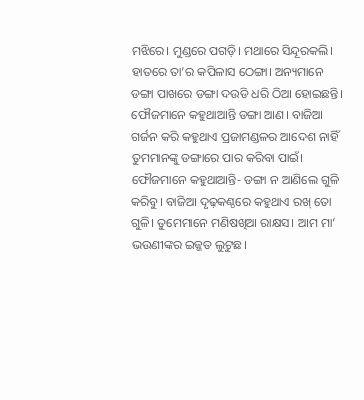ମଝିରେ। ମୁଣ୍ଡରେ ପଗଡ଼ି। ମଥାରେ ସିନ୍ଦୂରକଲି। ହାତରେ ତା’ର କପିଳାସ ଠେଙ୍ଗା। ଅନ୍ୟମାନେ ଡଙ୍ଗା ପାଖରେ ଡଙ୍ଗା ଦଉଡି ଧରି ଠିଆ ହୋଇଛନ୍ତି। ଫୌଜମାନେ କହୁଥାଆନ୍ତି ଡଙ୍ଗା ଆଣ। ବାଜିଆ ଗର୍ଜନ କରି କହୁଥାଏ ପ୍ରଜାମଣ୍ଡଳର ଆଦେଶ ନାହିଁ ତୁମମାନଙ୍କୁ ଡଙ୍ଗାରେ ପାର କରିବା ପାଇଁ। ଫୌଜମାନେ କହୁଥାଆନ୍ତି- ଡଙ୍ଗା ନ ଆଣିଲେ ଗୁଳି କରିବୁ। ବାଜିଆ ଦୃଢ଼କଣ୍ଠରେ କହୁଥାଏ ରଖ୍‌ ତୋ ଗୁଳି। ତୁମେମାନେ ମଣିଷଖିଆ ରାକ୍ଷସ। ଆମ ମା’ ଭଉଣୀଙ୍କର ଇଜ୍ଜତ ଲୁଟୁଛ।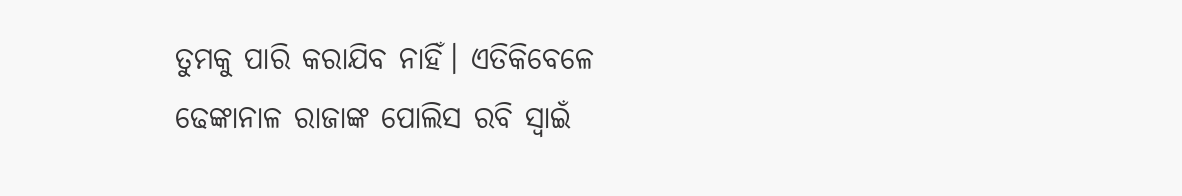ତୁମକୁ ପାରି କରାଯିବ ନାହିଁ। ଏତିକିବେଳେ ଢେଙ୍କାନାଳ ରାଜାଙ୍କ ପୋଲିସ ରବି ସ୍ବାଇଁ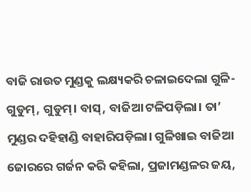ବାଜି ରାଉତ ମୁଣ୍ଡକୁ ଲକ୍ଷ୍ୟକରି ଚଳାଇଦେଲା ଗୁଳି- ଗୁଡୁମ୍‌, ଗୁଡୁମ୍‌। ବାସ୍‌, ବାଜିଆ ଟଳିପଡ଼ିଲା। ତା’ ମୁଣ୍ଡର ଦହିହାଣ୍ଡି ବାହାରିପଡ଼ିଲା। ଗୁଳିଖାଇ ବାଜିଆ ଜୋରରେ ଗର୍ଜନ କରି କହିଲା, ପ୍ରଜାମଣ୍ଡଳର ଜୟ,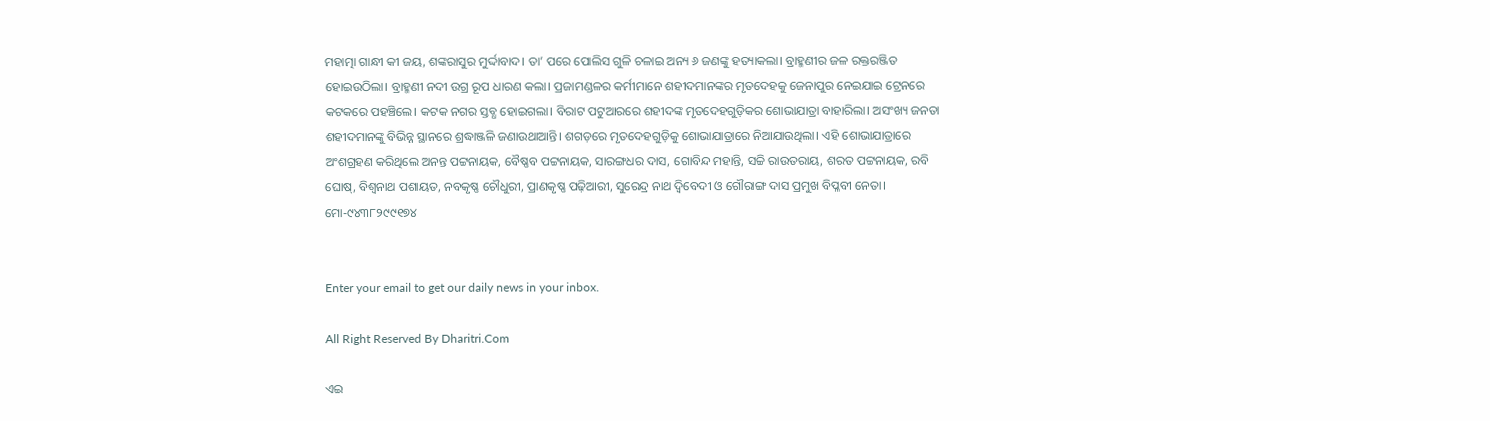ମହାତ୍ମା ଗାନ୍ଧୀ କୀ ଜୟ, ଶଙ୍କରାସୁର ମୁର୍ଦ୍ଦାବାଦ। ତା’ ପରେ ପୋଲିସ ଗୁଳି ଚଳାଇ ଅନ୍ୟ ୬ ଜଣଙ୍କୁ ହତ୍ୟାକଲା। ବ୍ରାହ୍ମଣୀର ଜଳ ରକ୍ତରଞ୍ଜିତ ହୋଇଉଠିଲା। ବ୍ରାହ୍ମଣୀ ନଦୀ ଉଗ୍ର ରୂପ ଧାରଣ କଲା। ପ୍ରଜାମଣ୍ଡଳର କର୍ମୀମାନେ ଶହୀଦମାନଙ୍କର ମୃତଦେହକୁ ଜେନାପୁର ନେଇଯାଇ ଟ୍ରେନରେ କଟକରେ ପହଞ୍ଚିଲେ। କଟକ ନଗର ସ୍ତବ୍ଧ ହୋଇଗଲା। ବିରାଟ ପଟୁଆରରେ ଶହୀଦଙ୍କ ମୃତଦେହଗୁଡ଼ିକର ଶୋଭାଯାତ୍ରା ବାହାରିଲା। ଅସଂଖ୍ୟ ଜନତା ଶହୀଦମାନଙ୍କୁ ବିଭିନ୍ନ ସ୍ଥାନରେ ଶ୍ରଦ୍ଧାଞ୍ଜଳି ଜଣାଉଥାଆନ୍ତି। ଶଗଡ଼ରେ ମୃତଦେହଗୁଡ଼ିକୁ ଶୋଭାଯାତ୍ରାରେ ନିଆଯାଉଥିଲା। ଏହି ଶୋଭାଯାତ୍ରାରେ ଅଂଶଗ୍ରହଣ କରିଥିଲେ ଅନନ୍ତ ପଟ୍ଟନାୟକ, ବୈଷ୍ଣବ ପଟ୍ଟନାୟକ, ସାରଙ୍ଗଧର ଦାସ, ଗୋବିନ୍ଦ ମହାନ୍ତି, ସଚ୍ଚି ରାଉତରାୟ, ଶରତ ପଟ୍ଟନାୟକ, ରବି ଘୋଷ୍‌, ବିଶ୍ୱନାଥ ପଶାୟତ, ନବକୃଷ୍ଣ ଚୌଧୁରୀ, ପ୍ରାଣକୃଷ୍ଣ ପଢ଼ିଆରୀ, ସୁରେନ୍ଦ୍ର ନାଥ ଦ୍ୱିବେଦୀ ଓ ଗୌରାଙ୍ଗ ଦାସ ପ୍ରମୁଖ ବିପ୍ଳବୀ ନେତା।
ମୋ-୯୪୩୮୨୯୯୧୭୪


Enter your email to get our daily news in your inbox.

All Right Reserved By Dharitri.Com

ଏଇ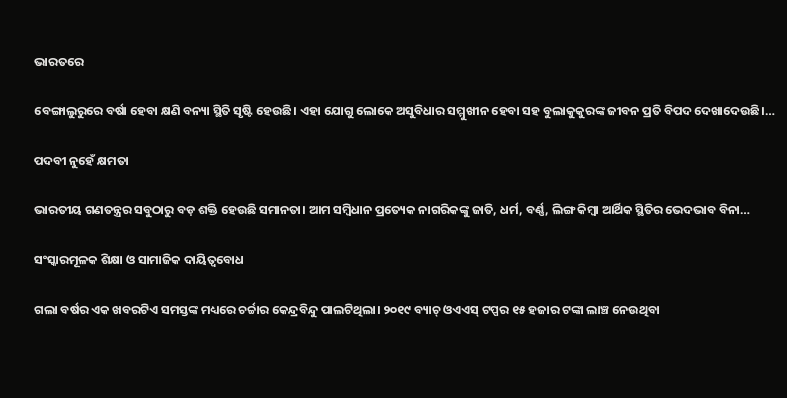ଭାରତରେ

ବେଙ୍ଗାଲୁରୁରେ ବର୍ଷା ହେବା କ୍ଷଣି ବନ୍ୟା ସ୍ଥିତି ସୃଷ୍ଟି ହେଉଛି। ଏହା ଯୋଗୁ ଲୋକେ ଅସୁବିଧାର ସମ୍ମୁଖୀନ ହେବା ସହ ବୁଲାକୁକୁରଙ୍କ ଜୀବନ ପ୍ରତି ବିପଦ ଦେଖାଦେଉଛି।…

ପଦବୀ ନୁହେଁ କ୍ଷମତା

ଭାରତୀୟ ଗଣତନ୍ତ୍ରର ସବୁଠାରୁ ବଡ଼ ଶକ୍ତି ହେଉଛି ସମାନତା। ଆମ ସମ୍ବିଧାନ ପ୍ରତ୍ୟେକ ନାଗରିକଙ୍କୁ ଜାତି, ଧର୍ମ, ବର୍ଣ୍ଣ, ଲିଙ୍ଗ କିମ୍ବା ଆର୍ଥିକ ସ୍ଥିତିର ଭେଦଭାବ ବିନା…

ସଂସ୍କାରମୂଳକ ଶିକ୍ଷା ଓ ସାମାଜିକ ଦାୟିତ୍ୱବୋଧ

ଗଲା ବର୍ଷର ଏକ ଖବରଟିଏ ସମସ୍ତଙ୍କ ମଧ୍ୟରେ ଚର୍ଚ୍ଚାର କେନ୍ଦ୍ରବିନ୍ଦୁ ପାଲଟିଥିଲା। ୨୦୧୯ ବ୍ୟାଚ୍‌ ଓଏଏସ୍‌ ଟପ୍ପର ୧୫ ହଜାର ଟଙ୍କା ଲାଞ୍ଚ ନେଉଥିବା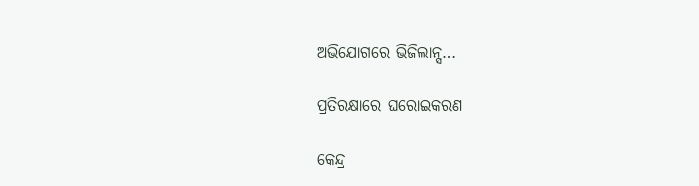ଅଭିଯୋଗରେ ଭିଜିଲାନ୍ସ…

ପ୍ରତିରକ୍ଷାରେ ଘରୋଇକରଣ

କେନ୍ଦ୍ର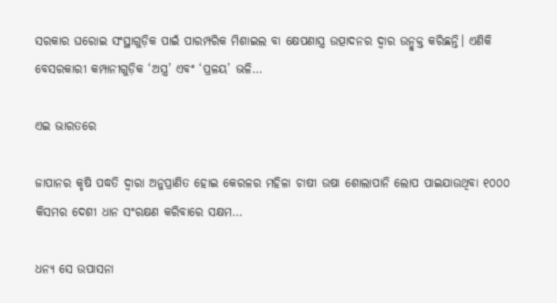ସରକାର ଘରୋଇ ସଂସ୍ଥାଗୁଡ଼ିକ ପାଇଁ ପାରମ୍ପରିକ ମିଶାଇଲ ବା କ୍ଷେପଣାସ୍ତ୍ର ଉତ୍ପାଦନର ଦ୍ୱାର ଉନ୍ମୁକ୍ତ କରିଛନ୍ତି। ଏଣିକି ବେସରକାରୀ କମ୍ପାନୀଗୁଡ଼ିକ ‘ଅସ୍ତ୍ର’ ଏବଂ ‘ପ୍ରଳୟ’ ଭଳି…

ଏଇ ଭାରତରେ

ଜାପାନର କୃଷି ପଦ୍ଧତି ଦ୍ୱାରା ଅନୁପ୍ରାଣିତ ହୋଇ କେରଳର ମହିଳା ଚାଷୀ ଉଷା ଶୋଲାପାନି ଲୋପ ପାଇଯାଉଥିବା ୧୦୦୦ କିସମର ଦେଶୀ ଧାନ ସଂରକ୍ଷଣ କରିବାରେ ସକ୍ଷମ…

ଧନ୍ୟ ସେ ଉପାସନା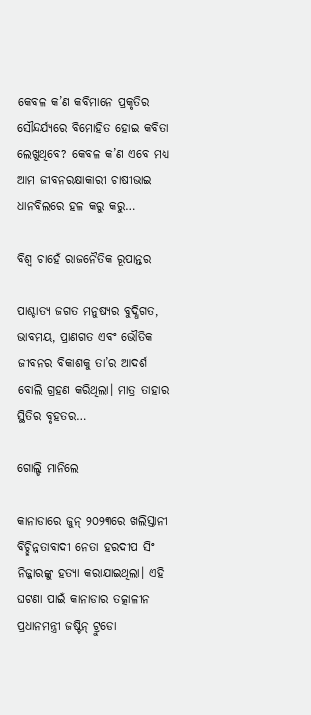କେବଳ କ’ଣ କବିମାନେ ପ୍ରକୃତିର ସୌନ୍ଦର୍ଯ୍ୟରେ ବିମୋହିତ ହୋଇ କବିତା ଲେଖୁଥିବେ? କେବଳ କ’ଣ ଏବେ ମଧ୍ୟ ଆମ ଜୀବନରକ୍ଷାକାରୀ ଚାଷୀଭାଇ ଧାନବିଲରେ ହଳ କରୁ କରୁ…

ବିଶ୍ୱ ଚାହେଁ ରାଜନୈତିକ ରୂପାନ୍ତର

ପାଶ୍ଚାତ୍ୟ ଜଗତ ମନୁଷ୍ୟର ବୁଦ୍ଧିଗତ, ଭାବମୟ, ପ୍ରାଣଗତ ଏବଂ ଭୌତିକ ଜୀବନର ବିକାଶକୁ ତା’ର ଆଦର୍ଶ ବୋଲି ଗ୍ରହଣ କରିଥିଲା। ମାତ୍ର ତାହାର ସ୍ଥିତିର ବୃହତର…

ଗୋଲ୍ଡି ମାନିଲେ

କାନାଡାରେ ଜୁନ୍‌ ୨୦୨୩ରେ ଖଲିସ୍ତାନୀ ବିଚ୍ଛିନ୍ନତାବାଦୀ ନେତା ହରଦୀପ ସିଂ ନିଜ୍ଜାରଙ୍କୁ ହତ୍ୟା କରାଯାଇଥିଲା। ଏହି ଘଟଣା ପାଇଁ କାନାଡାର ତତ୍କାଳୀନ ପ୍ରଧାନମନ୍ତ୍ରୀ ଜଷ୍ଟିନ୍‌ ଟ୍ରୁଡୋ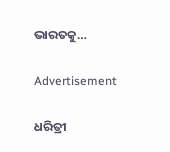ଭାରତକୁ…

Advertisement

ଧରିତ୍ରୀ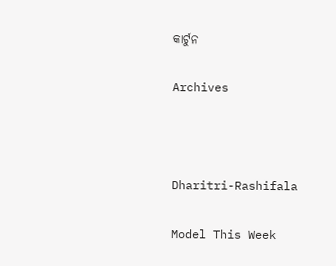କାର୍ଟୁନ

Archives



Dharitri-Rashifala

Model This Week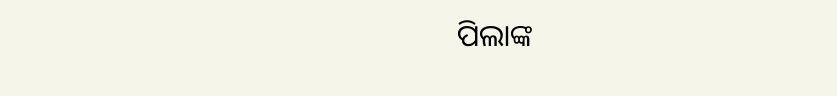ପିଲାଙ୍କ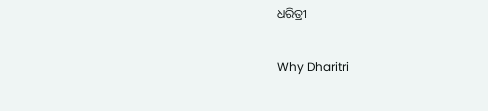ଧରିତ୍ରୀ

Why Dharitri